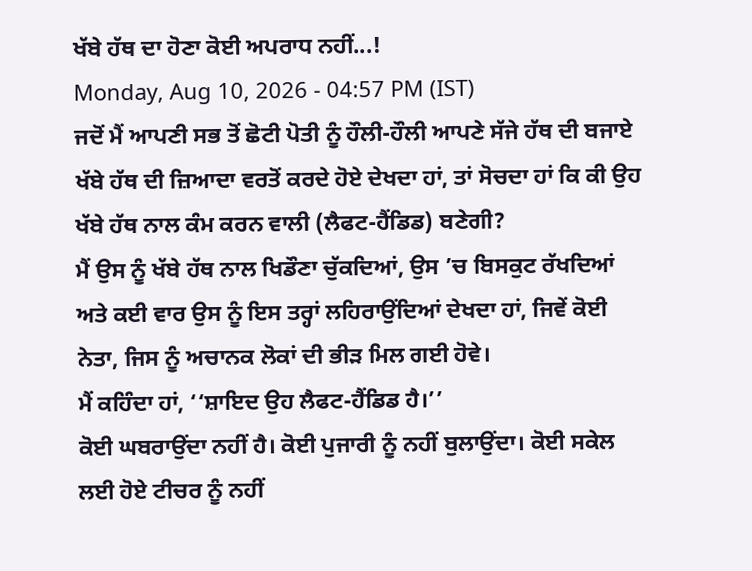ਖੱਬੇ ਹੱਥ ਦਾ ਹੋਣਾ ਕੋਈ ਅਪਰਾਧ ਨਹੀਂ...!
Monday, Aug 10, 2026 - 04:57 PM (IST)
ਜਦੋਂ ਮੈਂ ਆਪਣੀ ਸਭ ਤੋਂ ਛੋਟੀ ਪੋਤੀ ਨੂੰ ਹੌਲੀ-ਹੌਲੀ ਆਪਣੇ ਸੱਜੇ ਹੱਥ ਦੀ ਬਜਾਏ ਖੱਬੇ ਹੱਥ ਦੀ ਜ਼ਿਆਦਾ ਵਰਤੋਂ ਕਰਦੇ ਹੋਏ ਦੇਖਦਾ ਹਾਂ, ਤਾਂ ਸੋਚਦਾ ਹਾਂ ਕਿ ਕੀ ਉਹ ਖੱਬੇ ਹੱਥ ਨਾਲ ਕੰਮ ਕਰਨ ਵਾਲੀ (ਲੈਫਟ-ਹੈਂਡਿਡ) ਬਣੇਗੀ?
ਮੈਂ ਉਸ ਨੂੰ ਖੱਬੇ ਹੱਥ ਨਾਲ ਖਿਡੌਣਾ ਚੁੱਕਦਿਆਂ, ਉਸ ’ਚ ਬਿਸਕੁਟ ਰੱਖਦਿਆਂ ਅਤੇ ਕਈ ਵਾਰ ਉਸ ਨੂੰ ਇਸ ਤਰ੍ਹਾਂ ਲਹਿਰਾਉਂਦਿਆਂ ਦੇਖਦਾ ਹਾਂ, ਜਿਵੇਂ ਕੋਈ ਨੇਤਾ, ਜਿਸ ਨੂੰ ਅਚਾਨਕ ਲੋਕਾਂ ਦੀ ਭੀੜ ਮਿਲ ਗਈ ਹੋਵੇ।
ਮੈਂ ਕਹਿੰਦਾ ਹਾਂ, ‘‘ਸ਼ਾਇਦ ਉਹ ਲੈਫਟ-ਹੈਂਡਿਡ ਹੈ।’’
ਕੋਈ ਘਬਰਾਉਂਦਾ ਨਹੀਂ ਹੈ। ਕੋਈ ਪੁਜਾਰੀ ਨੂੰ ਨਹੀਂ ਬੁਲਾਉਂਦਾ। ਕੋਈ ਸਕੇਲ ਲਈ ਹੋਏ ਟੀਚਰ ਨੂੰ ਨਹੀਂ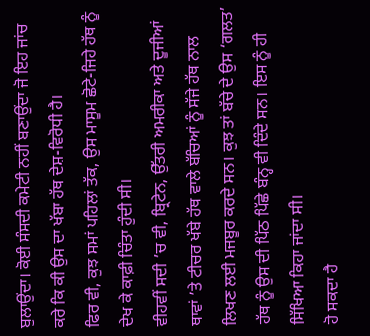ਬੁਲਾਉਂਦਾ। ਕੋਈ ਸੰਸਦੀ ਕਮੇਟੀ ਨਹੀਂ ਬਣਾਉਂਦਾ ਜੋ ਇਹ ਜਾਂਚ ਕਰੇ ਕਿ ਕੀ ਉਸ ਦਾ ਖੱਬਾ ਹੱਥ ਦੇਸ਼-ਵਿਰੋਧੀ ਹੈ।
ਫਿਰ ਵੀ, ਕੁਝ ਸਮਾਂ ਪਹਿਲਾਂ ਤੱਕ, ਉਸ ਮਾਸੂਮ ਛੋਟੇ-ਜਿਹੇ ਹੱਥ ਨੂੰ ਦੇਖ ਕੇ ਕਾਫ਼ੀ ਚਿੰਤਾ ਹੁੰਦੀ ਸੀ।
ਵੀਹਵੀਂ ਸਦੀ ’ਚ ਵੀ, ਬ੍ਰਿਟੇਨ, ਉੱਤਰੀ ਅਮਰੀਕਾ ਅਤੇ ਦੂਜੀਆਂ ਥਾਵਾਂ ’ਤੇ ਟੀਚਰ ਖੱਬੇ ਹੱਥ ਵਾਲੇ ਬੱਚਿਆਂ ਨੂੰ ਸੱਜੇ ਹੱਥ ਨਾਲ ਲਿਖਣ ਲਈ ਮਜਬੂਰ ਕਰਦੇ ਸਨ। ਕੁਝ ਤਾਂ ਬੱਚੇ ਦੇ ਉਸ ‘ਗਲਤ’ ਹੱਥ ਨੂੰ ਉਸ ਦੀ ਪਿੱਠ ਪਿੱਛੇ ਬੰਨ੍ਹ ਵੀ ਦਿੰਦੇ ਸਨ। ਇਸ ਨੂੰ ਹੀ ਸਿੱਖਿਆ ਕਿਹਾ ਜਾਂਦਾ ਸੀ।
ਹੋ ਸਕਦਾ ਹੈ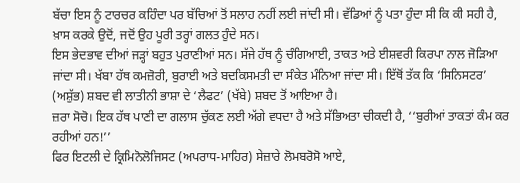ਬੱਚਾ ਇਸ ਨੂੰ ਟਾਰਚਰ ਕਹਿੰਦਾ ਪਰ ਬੱਚਿਆਂ ਤੋਂ ਸਲਾਹ ਨਹੀਂ ਲਈ ਜਾਂਦੀ ਸੀ। ਵੱਡਿਆਂ ਨੂੰ ਪਤਾ ਹੁੰਦਾ ਸੀ ਕਿ ਕੀ ਸਹੀ ਹੈ, ਖ਼ਾਸ ਕਰਕੇ ਉਦੋਂ, ਜਦੋਂ ਉਹ ਪੂਰੀ ਤਰ੍ਹਾਂ ਗਲਤ ਹੁੰਦੇ ਸਨ।
ਇਸ ਭੇਦਭਾਵ ਦੀਆਂ ਜੜ੍ਹਾਂ ਬਹੁਤ ਪੁਰਾਣੀਆਂ ਸਨ। ਸੱਜੇ ਹੱਥ ਨੂੰ ਚੰਗਿਆਈ, ਤਾਕਤ ਅਤੇ ਈਸ਼ਵਰੀ ਕਿਰਪਾ ਨਾਲ ਜੋੜਿਆ ਜਾਂਦਾ ਸੀ। ਖੱਬਾ ਹੱਥ ਕਮਜ਼ੋਰੀ, ਬੁਰਾਈ ਅਤੇ ਬਦਕਿਸਮਤੀ ਦਾ ਸੰਕੇਤ ਮੰਨਿਆ ਜਾਂਦਾ ਸੀ। ਇੱਥੋਂ ਤੱਕ ਕਿ ‘ਸਿਨਿਸਟਰ’ (ਅਸ਼ੁੱਭ) ਸ਼ਬਦ ਵੀ ਲਾਤੀਨੀ ਭਾਸ਼ਾ ਦੇ ‘ਲੈਫਟ’ (ਖੱਬੇ) ਸ਼ਬਦ ਤੋਂ ਆਇਆ ਹੈ।
ਜ਼ਰਾ ਸੋਚੋ। ਇਕ ਹੱਥ ਪਾਣੀ ਦਾ ਗਲਾਸ ਚੁੱਕਣ ਲਈ ਅੱਗੇ ਵਧਦਾ ਹੈ ਅਤੇ ਸੱਭਿਅਤਾ ਚੀਕਦੀ ਹੈ, ‘‘ਬੁਰੀਆਂ ਤਾਕਤਾਂ ਕੰਮ ਕਰ ਰਹੀਆਂ ਹਨ!’’
ਫਿਰ ਇਟਲੀ ਦੇ ਕ੍ਰਿਮਿਨੋਲੋਜਿਸਟ (ਅਪਰਾਧ-ਮਾਹਿਰ) ਸੇਜ਼ਾਰੇ ਲੋਮਬਰੋਸੋ ਆਏ,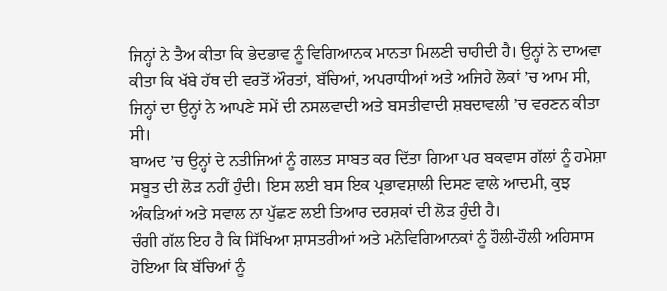ਜਿਨ੍ਹਾਂ ਨੇ ਤੈਅ ਕੀਤਾ ਕਿ ਭੇਦਭਾਵ ਨੂੰ ਵਿਗਿਆਨਕ ਮਾਨਤਾ ਮਿਲਣੀ ਚਾਹੀਦੀ ਹੈ। ਉਨ੍ਹਾਂ ਨੇ ਦਾਅਵਾ ਕੀਤਾ ਕਿ ਖੱਬੇ ਹੱਥ ਦੀ ਵਰਤੋਂ ਔਰਤਾਂ, ਬੱਚਿਆਂ, ਅਪਰਾਧੀਆਂ ਅਤੇ ਅਜਿਹੇ ਲੋਕਾਂ ’ਚ ਆਮ ਸੀ, ਜਿਨ੍ਹਾਂ ਦਾ ਉਨ੍ਹਾਂ ਨੇ ਆਪਣੇ ਸਮੇਂ ਦੀ ਨਸਲਵਾਦੀ ਅਤੇ ਬਸਤੀਵਾਦੀ ਸ਼ਬਦਾਵਲੀ ’ਚ ਵਰਣਨ ਕੀਤਾ ਸੀ।
ਬਾਅਦ ’ਚ ਉਨ੍ਹਾਂ ਦੇ ਨਤੀਜਿਆਂ ਨੂੰ ਗਲਤ ਸਾਬਤ ਕਰ ਦਿੱਤਾ ਗਿਆ ਪਰ ਬਕਵਾਸ ਗੱਲਾਂ ਨੂੰ ਹਮੇਸ਼ਾ ਸਬੂਤ ਦੀ ਲੋੜ ਨਹੀਂ ਹੁੰਦੀ। ਇਸ ਲਈ ਬਸ ਇਕ ਪ੍ਰਭਾਵਸ਼ਾਲੀ ਦਿਸਣ ਵਾਲੇ ਆਦਮੀ, ਕੁਝ ਅੰਕੜਿਆਂ ਅਤੇ ਸਵਾਲ ਨਾ ਪੁੱਛਣ ਲਈ ਤਿਆਰ ਦਰਸ਼ਕਾਂ ਦੀ ਲੋੜ ਹੁੰਦੀ ਹੈ।
ਚੰਗੀ ਗੱਲ ਇਹ ਹੈ ਕਿ ਸਿੱਖਿਆ ਸ਼ਾਸਤਰੀਆਂ ਅਤੇ ਮਨੋਵਿਗਿਆਨਕਾਂ ਨੂੰ ਹੌਲੀ-ਹੌਲੀ ਅਹਿਸਾਸ ਹੋਇਆ ਕਿ ਬੱਚਿਆਂ ਨੂੰ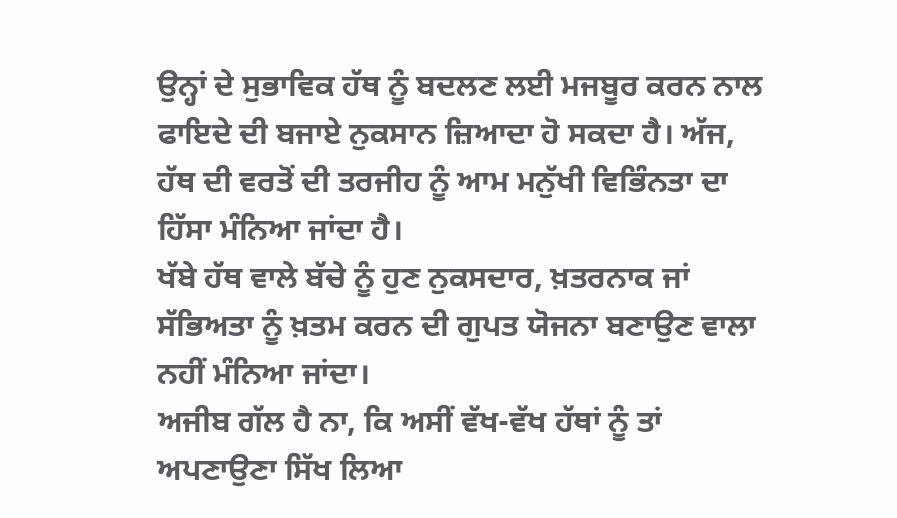ਉਨ੍ਹਾਂ ਦੇ ਸੁਭਾਵਿਕ ਹੱਥ ਨੂੰ ਬਦਲਣ ਲਈ ਮਜਬੂਰ ਕਰਨ ਨਾਲ ਫਾਇਦੇ ਦੀ ਬਜਾਏ ਨੁਕਸਾਨ ਜ਼ਿਆਦਾ ਹੋ ਸਕਦਾ ਹੈ। ਅੱਜ, ਹੱਥ ਦੀ ਵਰਤੋਂ ਦੀ ਤਰਜੀਹ ਨੂੰ ਆਮ ਮਨੁੱਖੀ ਵਿਭਿੰਨਤਾ ਦਾ ਹਿੱਸਾ ਮੰਨਿਆ ਜਾਂਦਾ ਹੈ।
ਖੱਬੇ ਹੱਥ ਵਾਲੇ ਬੱਚੇ ਨੂੰ ਹੁਣ ਨੁਕਸਦਾਰ, ਖ਼ਤਰਨਾਕ ਜਾਂ ਸੱਭਿਅਤਾ ਨੂੰ ਖ਼ਤਮ ਕਰਨ ਦੀ ਗੁਪਤ ਯੋਜਨਾ ਬਣਾਉਣ ਵਾਲਾ ਨਹੀਂ ਮੰਨਿਆ ਜਾਂਦਾ।
ਅਜੀਬ ਗੱਲ ਹੈ ਨਾ, ਕਿ ਅਸੀਂ ਵੱਖ-ਵੱਖ ਹੱਥਾਂ ਨੂੰ ਤਾਂ ਅਪਣਾਉਣਾ ਸਿੱਖ ਲਿਆ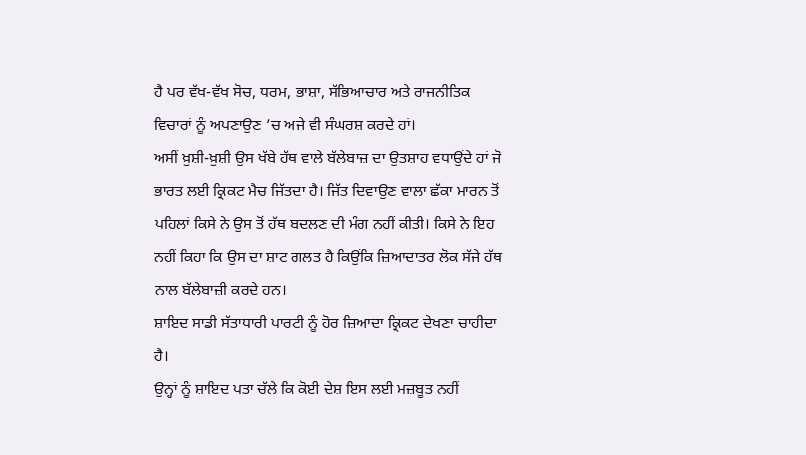ਹੈ ਪਰ ਵੱਖ-ਵੱਖ ਸੋਚ, ਧਰਮ, ਭਾਸ਼ਾ, ਸੱਭਿਆਚਾਰ ਅਤੇ ਰਾਜਨੀਤਿਕ ਵਿਚਾਰਾਂ ਨੂੰ ਅਪਣਾਉਣ ’ਚ ਅਜੇ ਵੀ ਸੰਘਰਸ਼ ਕਰਦੇ ਹਾਂ।
ਅਸੀਂ ਖ਼ੁਸ਼ੀ-ਖ਼ੁਸ਼ੀ ਉਸ ਖੱਬੇ ਹੱਥ ਵਾਲੇ ਬੱਲੇਬਾਜ਼ ਦਾ ਉਤਸ਼ਾਹ ਵਧਾਉਂਦੇ ਹਾਂ ਜੋ ਭਾਰਤ ਲਈ ਕ੍ਰਿਕਟ ਮੈਚ ਜਿੱਤਦਾ ਹੈ। ਜਿੱਤ ਦਿਵਾਉਣ ਵਾਲਾ ਛੱਕਾ ਮਾਰਨ ਤੋਂ ਪਹਿਲਾਂ ਕਿਸੇ ਨੇ ਉਸ ਤੋਂ ਹੱਥ ਬਦਲਣ ਦੀ ਮੰਗ ਨਹੀਂ ਕੀਤੀ। ਕਿਸੇ ਨੇ ਇਹ ਨਹੀਂ ਕਿਹਾ ਕਿ ਉਸ ਦਾ ਸ਼ਾਟ ਗਲਤ ਹੈ ਕਿਉਂਕਿ ਜ਼ਿਆਦਾਤਰ ਲੋਕ ਸੱਜੇ ਹੱਥ ਨਾਲ ਬੱਲੇਬਾਜ਼ੀ ਕਰਦੇ ਹਨ।
ਸ਼ਾਇਦ ਸਾਡੀ ਸੱਤਾਧਾਰੀ ਪਾਰਟੀ ਨੂੰ ਹੋਰ ਜ਼ਿਆਦਾ ਕ੍ਰਿਕਟ ਦੇਖਣਾ ਚਾਹੀਦਾ ਹੈ।
ਉਨ੍ਹਾਂ ਨੂੰ ਸ਼ਾਇਦ ਪਤਾ ਚੱਲੇ ਕਿ ਕੋਈ ਦੇਸ਼ ਇਸ ਲਈ ਮਜ਼ਬੂਤ ਨਹੀਂ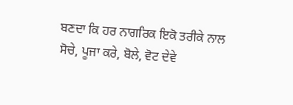ਬਣਦਾ ਕਿ ਹਰ ਨਾਗਰਿਕ ਇਕੋ ਤਰੀਕੇ ਨਾਲ ਸੋਚੇ, ਪੂਜਾ ਕਰੇ, ਬੋਲੇ, ਵੋਟ ਦੇਵੇ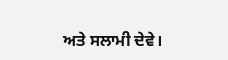ਅਤੇ ਸਲਾਮੀ ਦੇਵੇ।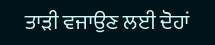ਤਾੜੀ ਵਜਾਉਣ ਲਈ ਦੋਹਾਂ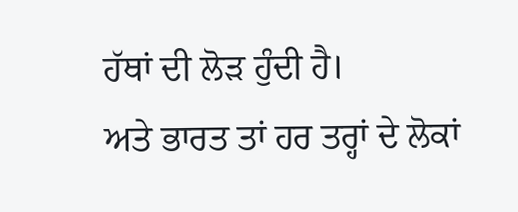ਹੱਥਾਂ ਦੀ ਲੋੜ ਹੁੰਦੀ ਹੈ।
ਅਤੇ ਭਾਰਤ ਤਾਂ ਹਰ ਤਰ੍ਹਾਂ ਦੇ ਲੋਕਾਂ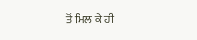ਤੋਂ ਮਿਲ ਕੇ ਹੀ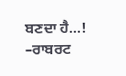ਬਣਦਾ ਹੈ...!
–ਰਾਬਰਟ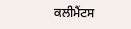ਕਲੀਮੈਂਟਸ